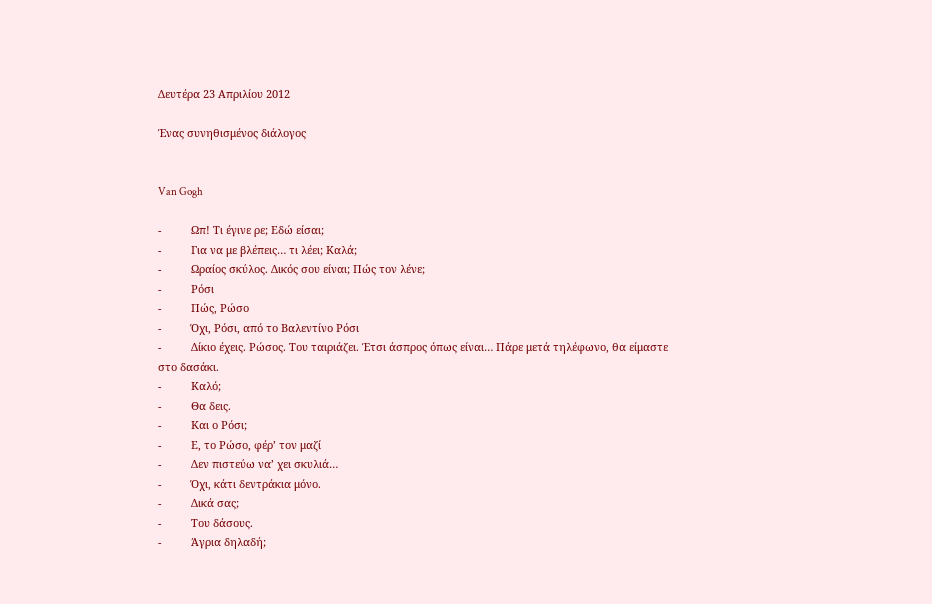Δευτέρα 23 Απριλίου 2012

Ένας συνηθισμένος διάλογος


Van Gogh

-          Ωπ! Τι έγινε ρε; Εδώ είσαι;
-          Για να με βλέπεις… τι λέει; Καλά;
-          Ωραίος σκύλος. Δικός σου είναι; Πώς τον λένε;
-          Ρόσι
-          Πώς, Ρώσο
-          Όχι, Ρόσι, από το Βαλεντίνο Ρόσι
-          Δίκιο έχεις. Ρώσος. Του ταιριάζει. Έτσι άσπρος όπως είναι… Πάρε μετά τηλέφωνο, θα είμαστε στο δασάκι.
-          Καλό;
-          Θα δεις.
-          Και ο Ρόσι;
-          Ε, το Ρώσο, φέρ’ τον μαζί
-          Δεν πιστεύω να’ χει σκυλιά…
-          Όχι, κάτι δεντράκια μόνο.
-          Δικά σας;
-          Του δάσους.
-          Άγρια δηλαδή;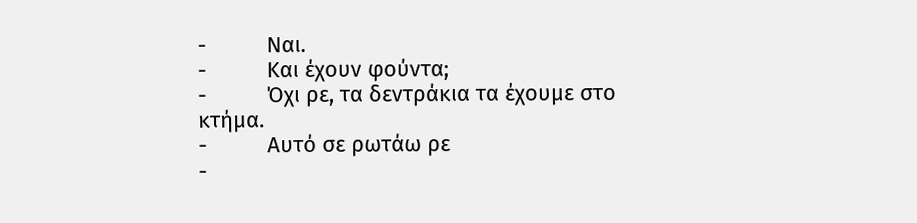-          Ναι.
-          Και έχουν φούντα;
-          Όχι ρε, τα δεντράκια τα έχουμε στο κτήμα.
-          Αυτό σε ρωτάω ρε
-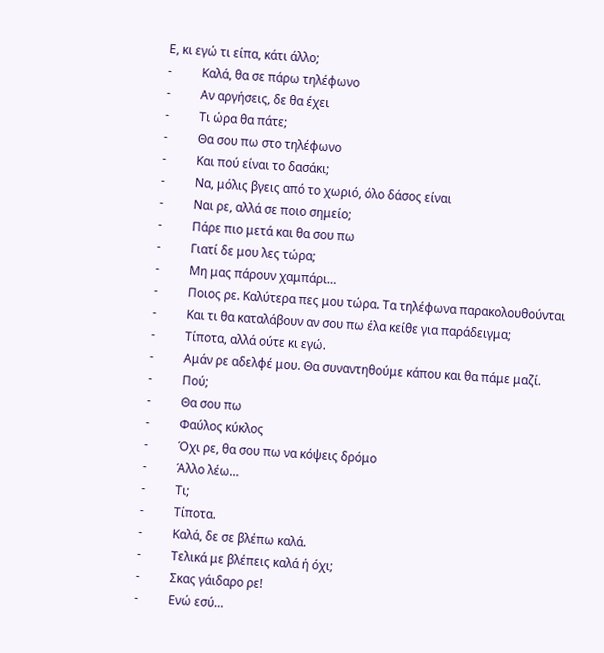Ε, κι εγώ τι είπα, κάτι άλλο;
-          Καλά, θα σε πάρω τηλέφωνο
-          Αν αργήσεις, δε θα έχει
-          Τι ώρα θα πάτε;
-          Θα σου πω στο τηλέφωνο
-          Και πού είναι το δασάκι;
-          Να, μόλις βγεις από το χωριό, όλο δάσος είναι
-          Ναι ρε, αλλά σε ποιο σημείο;
-          Πάρε πιο μετά και θα σου πω
-          Γιατί δε μου λες τώρα;
-          Μη μας πάρουν χαμπάρι…
-          Ποιος ρε. Καλύτερα πες μου τώρα. Τα τηλέφωνα παρακολουθούνται
-          Και τι θα καταλάβουν αν σου πω έλα κείθε για παράδειγμα;
-          Τίποτα, αλλά ούτε κι εγώ.
-          Αμάν ρε αδελφέ μου. Θα συναντηθούμε κάπου και θα πάμε μαζί.
-          Πού;
-          Θα σου πω
-          Φαύλος κύκλος
-          Όχι ρε, θα σου πω να κόψεις δρόμο
-          Άλλο λέω…
-          Τι;
-          Τίποτα.
-          Καλά, δε σε βλέπω καλά.
-          Τελικά με βλέπεις καλά ή όχι;
-          Σκας γάιδαρο ρε!
-          Ενώ εσύ…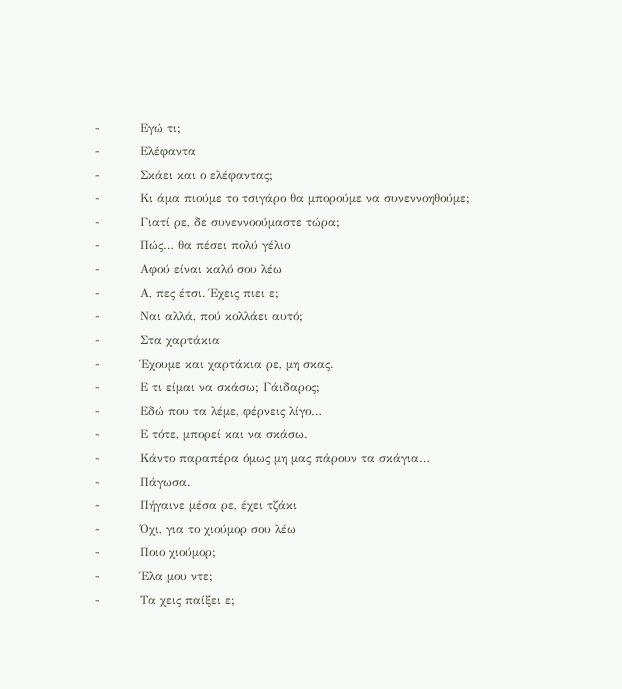-          Εγώ τι;
-          Ελέφαντα
-          Σκάει και ο ελέφαντας;
-          Κι άμα πιούμε το τσιγάρο θα μπορούμε να συνεννοηθούμε;
-          Γιατί ρε, δε συνεννοούμαστε τώρα;
-          Πώς… θα πέσει πολύ γέλιο
-          Αφού είναι καλό σου λέω
-          Α, πες έτσι. Έχεις πιει ε;
-          Ναι αλλά, πού κολλάει αυτό;
-          Στα χαρτάκια
-          Έχουμε και χαρτάκια ρε, μη σκας.
-          Ε τι είμαι να σκάσω; Γάιδαρος;
-          Εδώ που τα λέμε, φέρνεις λίγο…
-          Ε τότε, μπορεί και να σκάσω.
-          Κάντο παραπέρα όμως μη μας πάρουν τα σκάγια…
-          Πάγωσα.
-          Πήγαινε μέσα ρε, έχει τζάκι
-          Όχι, για το χιούμορ σου λέω
-          Ποιο χιούμορ;
-          Έλα μου ντε;
-          Τα χεις παίξει ε;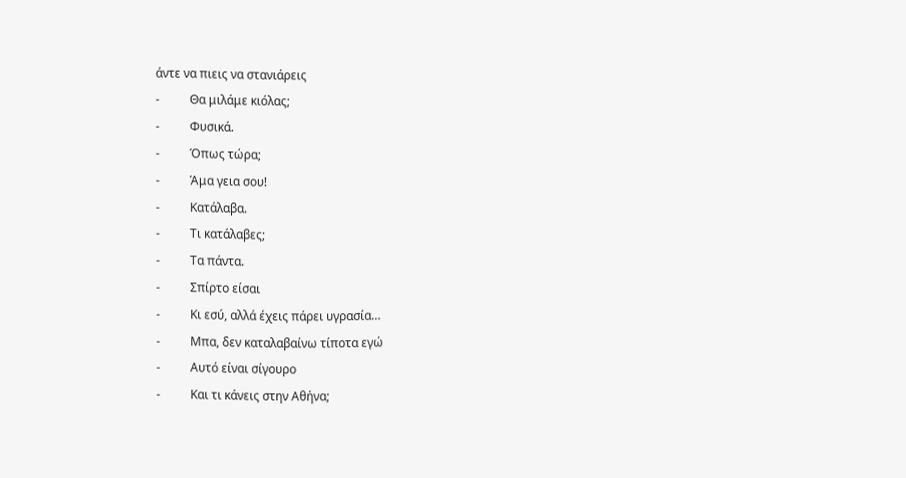άντε να πιεις να στανιάρεις
-          Θα μιλάμε κιόλας;
-          Φυσικά.
-          Όπως τώρα;
-          Άμα γεια σου!
-          Κατάλαβα.
-          Τι κατάλαβες;
-          Τα πάντα.
-          Σπίρτο είσαι
-          Κι εσύ, αλλά έχεις πάρει υγρασία…
-          Μπα, δεν καταλαβαίνω τίποτα εγώ
-          Αυτό είναι σίγουρο
-          Και τι κάνεις στην Αθήνα;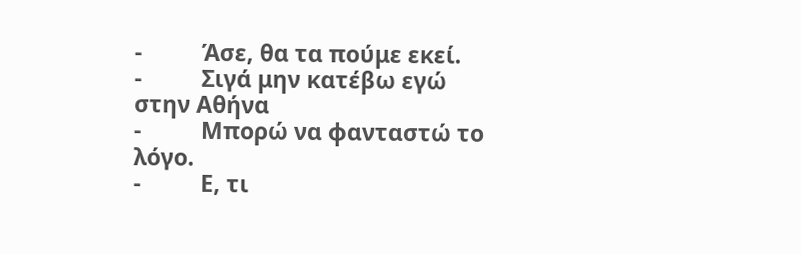-          Άσε, θα τα πούμε εκεί.
-          Σιγά μην κατέβω εγώ στην Αθήνα
-          Μπορώ να φανταστώ το λόγο.
-          Ε, τι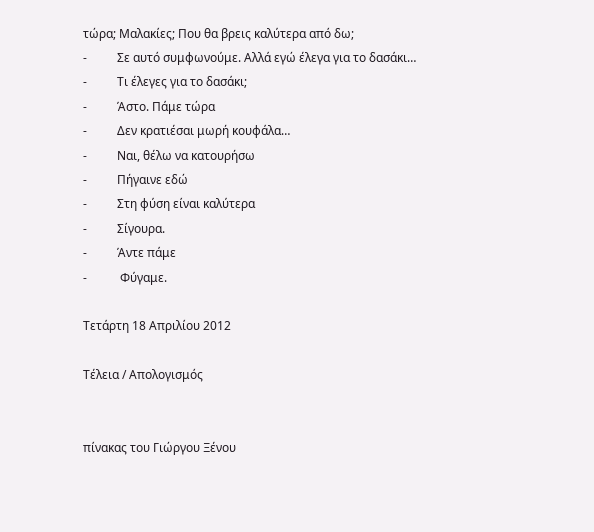τώρα; Μαλακίες; Που θα βρεις καλύτερα από δω;
-          Σε αυτό συμφωνούμε. Αλλά εγώ έλεγα για το δασάκι…
-          Τι έλεγες για το δασάκι;
-          Άστο. Πάμε τώρα
-          Δεν κρατιέσαι μωρή κουφάλα…
-          Ναι, θέλω να κατουρήσω
-          Πήγαινε εδώ
-          Στη φύση είναι καλύτερα
-          Σίγουρα.
-          Άντε πάμε
-           Φύγαμε.

Τετάρτη 18 Απριλίου 2012

Τέλεια / Απολογισμός


πίνακας του Γιώργου Ξένου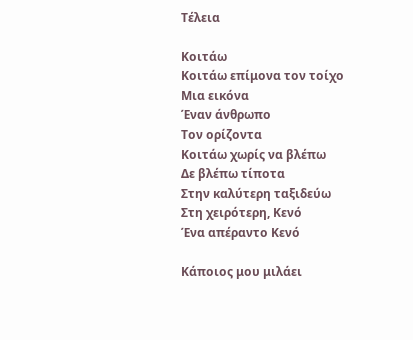Τέλεια

Κοιτάω
Κοιτάω επίμονα τον τοίχο
Μια εικόνα
Έναν άνθρωπο
Τον ορίζοντα
Κοιτάω χωρίς να βλέπω
Δε βλέπω τίποτα
Στην καλύτερη ταξιδεύω
Στη χειρότερη, Κενό
Ένα απέραντο Κενό

Κάποιος μου μιλάει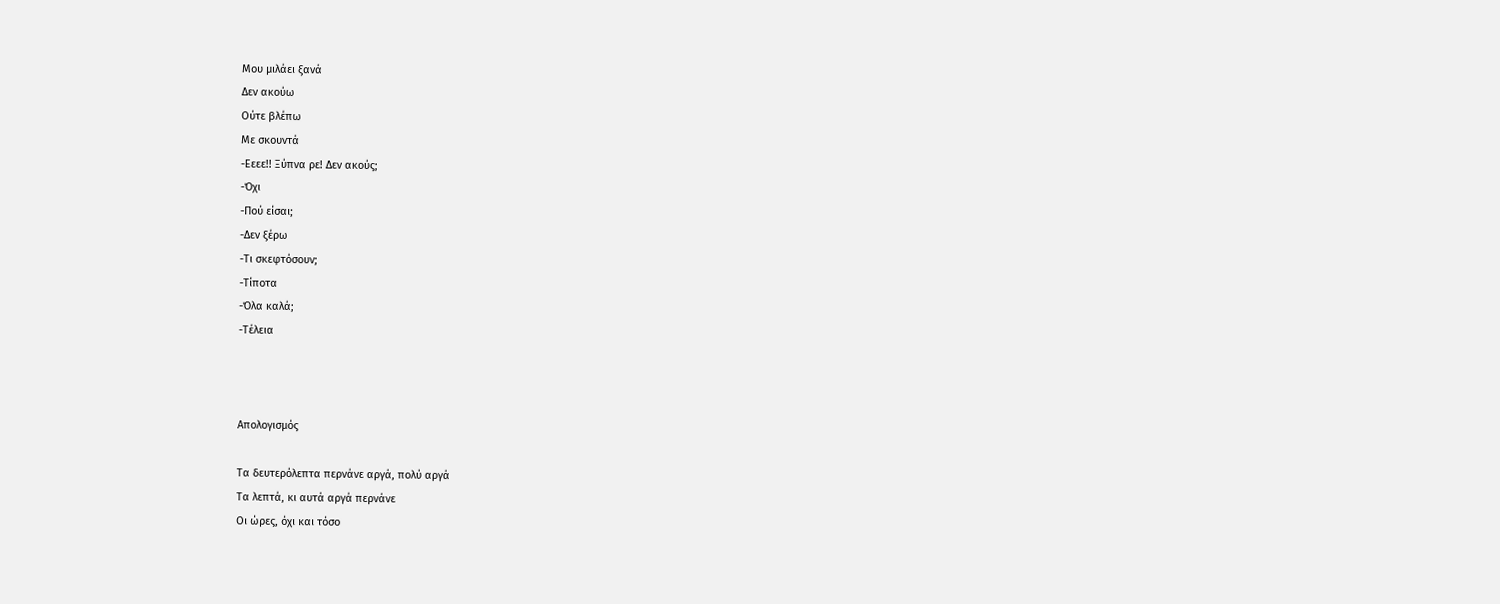Μου μιλάει ξανά
Δεν ακούω
Ούτε βλέπω
Με σκουντά
-Εεεε!! Ξύπνα ρε! Δεν ακούς;
-Όχι
-Πού είσαι;
-Δεν ξέρω
-Τι σκεφτόσουν;
-Τίποτα
-Όλα καλά;
-Τέλεια



Απολογισμός

Τα δευτερόλεπτα περνάνε αργά, πολύ αργά
Τα λεπτά, κι αυτά αργά περνάνε
Οι ώρες, όχι και τόσο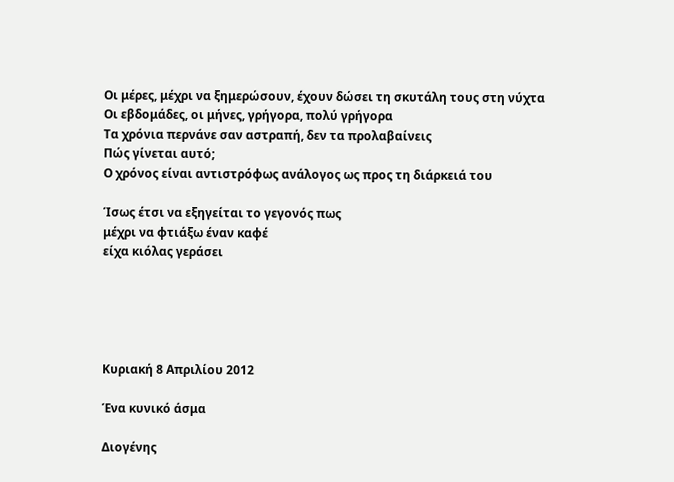Οι μέρες, μέχρι να ξημερώσουν, έχουν δώσει τη σκυτάλη τους στη νύχτα
Οι εβδομάδες, οι μήνες, γρήγορα, πολύ γρήγορα
Τα χρόνια περνάνε σαν αστραπή, δεν τα προλαβαίνεις
Πώς γίνεται αυτό;
Ο χρόνος είναι αντιστρόφως ανάλογος ως προς τη διάρκειά του

Ίσως έτσι να εξηγείται το γεγονός πως
μέχρι να φτιάξω έναν καφέ
είχα κιόλας γεράσει





Κυριακή 8 Απριλίου 2012

Ένα κυνικό άσμα

Διογένης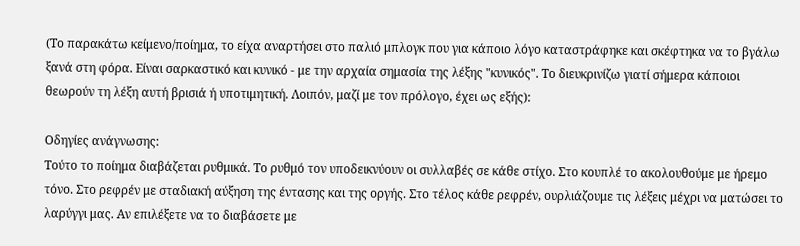(Το παρακάτω κείμενο/ποίημα, το είχα αναρτήσει στο παλιό μπλογκ που για κάποιο λόγο καταστράφηκε και σκέφτηκα να το βγάλω ξανά στη φόρα. Είναι σαρκαστικό και κυνικό - με την αρχαία σημασία της λέξης "κυνικός". Το διευκρινίζω γιατί σήμερα κάποιοι θεωρούν τη λέξη αυτή βρισιά ή υποτιμητική. Λοιπόν, μαζί με τον πρόλογο, έχει ως εξής):

Οδηγίες ανάγνωσης:
Τούτο το ποίημα διαβάζεται ρυθμικά. Το ρυθμό τον υποδεικνύουν οι συλλαβές σε κάθε στίχο. Στο κουπλέ το ακολουθούμε με ήρεμο τόνο. Στο ρεφρέν με σταδιακή αύξηση της έντασης και της οργής. Στο τέλος κάθε ρεφρέν, ουρλιάζουμε τις λέξεις μέχρι να ματώσει το λαρύγγι μας. Αν επιλέξετε να το διαβάσετε με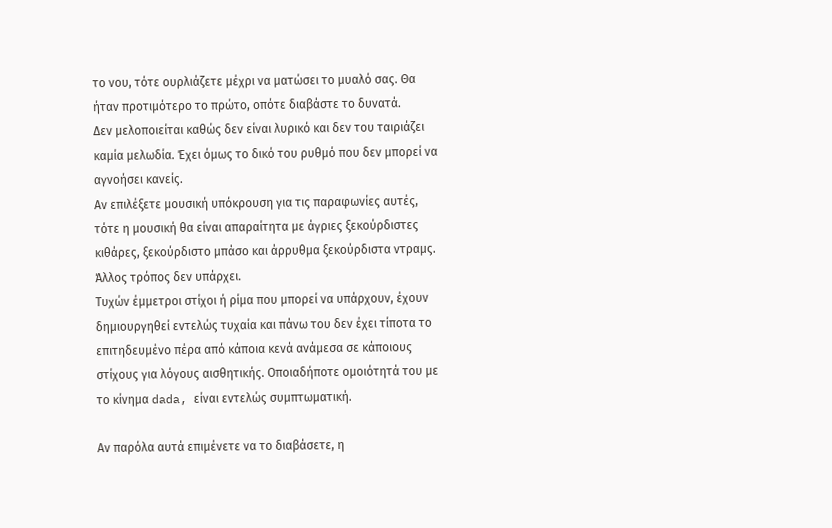το νου, τότε ουρλιάζετε μέχρι να ματώσει το μυαλό σας. Θα ήταν προτιμότερο το πρώτο, οπότε διαβάστε το δυνατά.
Δεν μελοποιείται καθώς δεν είναι λυρικό και δεν του ταιριάζει καμία μελωδία. Έχει όμως το δικό του ρυθμό που δεν μπορεί να αγνοήσει κανείς.
Αν επιλέξετε μουσική υπόκρουση για τις παραφωνίες αυτές, τότε η μουσική θα είναι απαραίτητα με άγριες ξεκούρδιστες κιθάρες, ξεκούρδιστο μπάσο και άρρυθμα ξεκούρδιστα ντραμς. Άλλος τρόπος δεν υπάρχει.
Τυχών έμμετροι στίχοι ή ρίμα που μπορεί να υπάρχουν, έχουν δημιουργηθεί εντελώς τυχαία και πάνω του δεν έχει τίποτα το επιτηδευμένο πέρα από κάποια κενά ανάμεσα σε κάποιους στίχους για λόγους αισθητικής. Οποιαδήποτε ομοιότητά του με το κίνημα dada, είναι εντελώς συμπτωματική.

Αν παρόλα αυτά επιμένετε να το διαβάσετε, η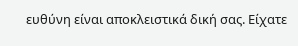ευθύνη είναι αποκλειστικά δική σας. Είχατε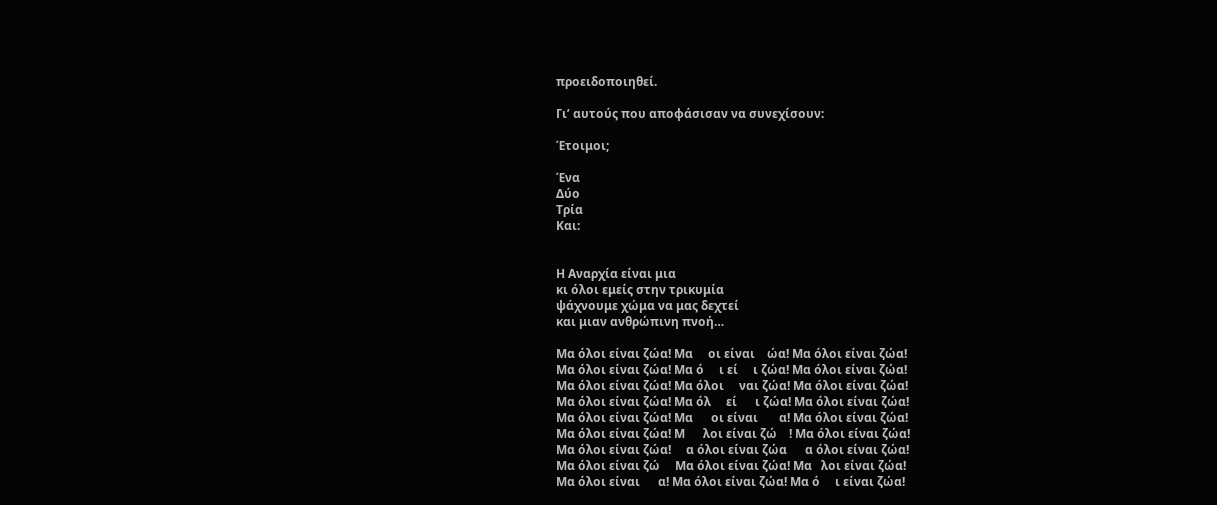προειδοποιηθεί.

Γι’ αυτούς που αποφάσισαν να συνεχίσουν:

Έτοιμοι;

Ένα
Δύο
Τρία
Και:


Η Αναρχία είναι μια
κι όλοι εμείς στην τρικυμία
ψάχνουμε χώμα να μας δεχτεί
και μιαν ανθρώπινη πνοή…

Μα όλοι είναι ζώα! Μα     οι είναι    ώα! Μα όλοι είναι ζώα!
Μα όλοι είναι ζώα! Μα ό     ι εί     ι ζώα! Μα όλοι είναι ζώα!
Μα όλοι είναι ζώα! Μα όλοι     ναι ζώα! Μα όλοι είναι ζώα!
Μα όλοι είναι ζώα! Μα όλ     εί      ι ζώα! Μα όλοι είναι ζώα!
Μα όλοι είναι ζώα! Μα      οι είναι       α! Μα όλοι είναι ζώα!
Μα όλοι είναι ζώα! Μ      λοι είναι ζώ    ! Μα όλοι είναι ζώα!
Μα όλοι είναι ζώα!     α όλοι είναι ζώα      α όλοι είναι ζώα!
Μα όλοι είναι ζώ     Μα όλοι είναι ζώα! Μα   λοι είναι ζώα!
Μα όλοι είναι      α! Μα όλοι είναι ζώα! Μα ό     ι είναι ζώα!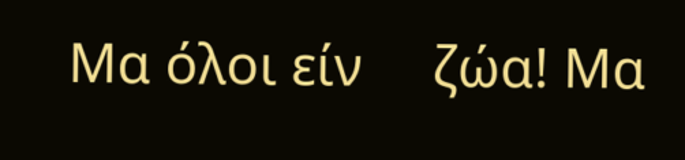Μα όλοι είν     ζώα! Μα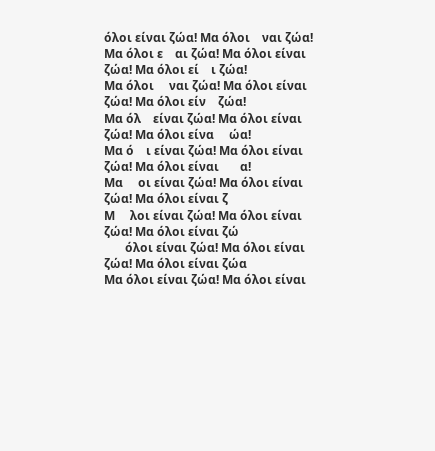όλοι είναι ζώα! Μα όλοι    ναι ζώα!
Μα όλοι ε    αι ζώα! Μα όλοι είναι ζώα! Μα όλοι εί    ι ζώα!
Μα όλοι     ναι ζώα! Μα όλοι είναι ζώα! Μα όλοι είν    ζώα!
Μα όλ    είναι ζώα! Μα όλοι είναι ζώα! Μα όλοι είνα     ώα!
Μα ό    ι είναι ζώα! Μα όλοι είναι ζώα! Μα όλοι είναι       α!
Μα     οι είναι ζώα! Μα όλοι είναι ζώα! Μα όλοι είναι ζ
Μ     λοι είναι ζώα! Μα όλοι είναι ζώα! Μα όλοι είναι ζώ
       όλοι είναι ζώα! Μα όλοι είναι ζώα! Μα όλοι είναι ζώα
Μα όλοι είναι ζώα! Μα όλοι είναι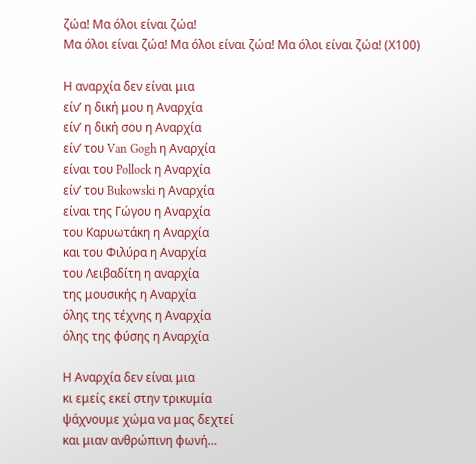ζώα! Μα όλοι είναι ζώα!
Μα όλοι είναι ζώα! Μα όλοι είναι ζώα! Μα όλοι είναι ζώα! (Χ100)

Η αναρχία δεν είναι μια
είν’ η δική μου η Αναρχία
είν’ η δική σου η Αναρχία
είν’ του Van Gogh η Αναρχία
είναι του Pollock η Αναρχία
είν’ του Bukowski η Αναρχία
είναι της Γώγου η Αναρχία
του Καρυωτάκη η Αναρχία
και του Φιλύρα η Αναρχία
του Λειβαδίτη η αναρχία
της μουσικής η Αναρχία
όλης της τέχνης η Αναρχία
όλης της φύσης η Αναρχία

Η Αναρχία δεν είναι μια
κι εμείς εκεί στην τρικυμία
ψάχνουμε χώμα να μας δεχτεί
και μιαν ανθρώπινη φωνή…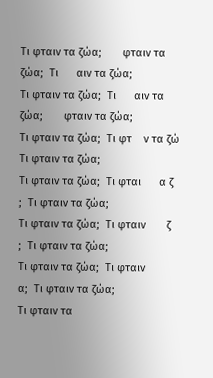Τι φταιν τα ζώα;       φταιν τα ζώα;  Τι      αιν τα ζώα;
Τι φταιν τα ζώα;  Τι      αιν τα ζώα;       φταιν τα ζώα;
Τι φταιν τα ζώα;  Τι φτ    ν τα ζώ      Τι φταιν τα ζώα;
Τι φταιν τα ζώα;  Τι φται      α ζ      ;  Τι φταιν τα ζώα;
Τι φταιν τα ζώα;  Τι φταιν       ζ      ;  Τι φταιν τα ζώα;
Τι φταιν τα ζώα;  Τι φταιν            α;  Τι φταιν τα ζώα;
Τι φταιν τα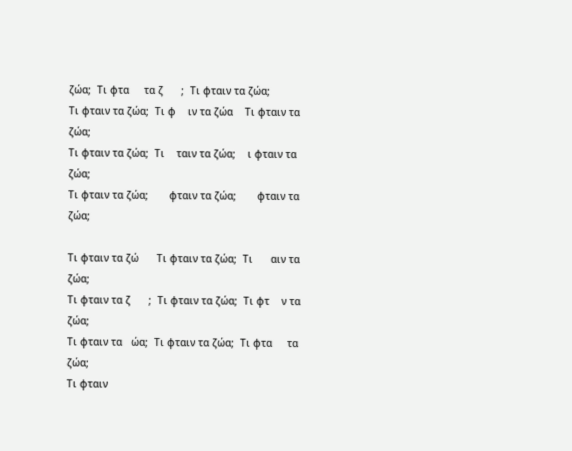ζώα;  Τι φτα     τα ζ      ;  Τι φταιν τα ζώα;
Τι φταιν τα ζώα;  Τι φ    ιν τα ζώα    Τι φταιν τα ζώα;
Τι φταιν τα ζώα;  Τι    ταιν τα ζώα;    ι φταιν τα ζώα;
Τι φταιν τα ζώα;       φταιν τα ζώα;       φταιν τα ζώα;

Τι φταιν τα ζώ      Τι φταιν τα ζώα;  Τι      αιν τα ζώα;
Τι φταιν τα ζ      ;  Τι φταιν τα ζώα;  Τι φτ    ν τα ζώα;
Τι φταιν τα   ώα;  Τι φταιν τα ζώα;  Τι φτα     τα ζώα;
Τι φταιν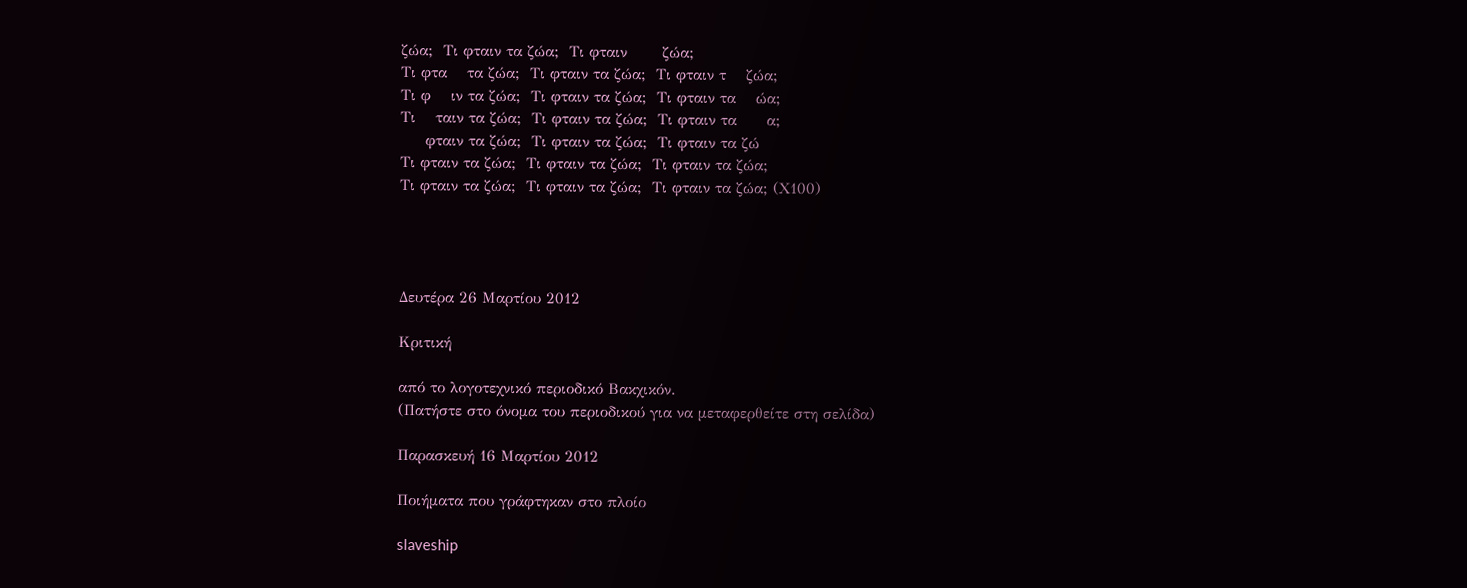ζώα;  Τι φταιν τα ζώα;  Τι φταιν       ζώα;
Τι φτα    τα ζώα;  Τι φταιν τα ζώα;  Τι φταιν τ    ζώα;
Τι φ    ιν τα ζώα;  Τι φταιν τα ζώα;  Τι φταιν τα    ώα;
Τι    ταιν τα ζώα;  Τι φταιν τα ζώα;  Τι φταιν τα      α;
     φταιν τα ζώα;  Τι φταιν τα ζώα;  Τι φταιν τα ζώ
Τι φταιν τα ζώα;  Τι φταιν τα ζώα;  Τι φταιν τα ζώα;
Τι φταιν τα ζώα;  Τι φταιν τα ζώα;  Τι φταιν τα ζώα; (Χ100)




Δευτέρα 26 Μαρτίου 2012

Κριτική

από το λογοτεχνικό περιοδικό Βακχικόν.
(Πατήστε στο όνομα του περιοδικού για να μεταφερθείτε στη σελίδα)

Παρασκευή 16 Μαρτίου 2012

Ποιήματα που γράφτηκαν στο πλοίο

slaveship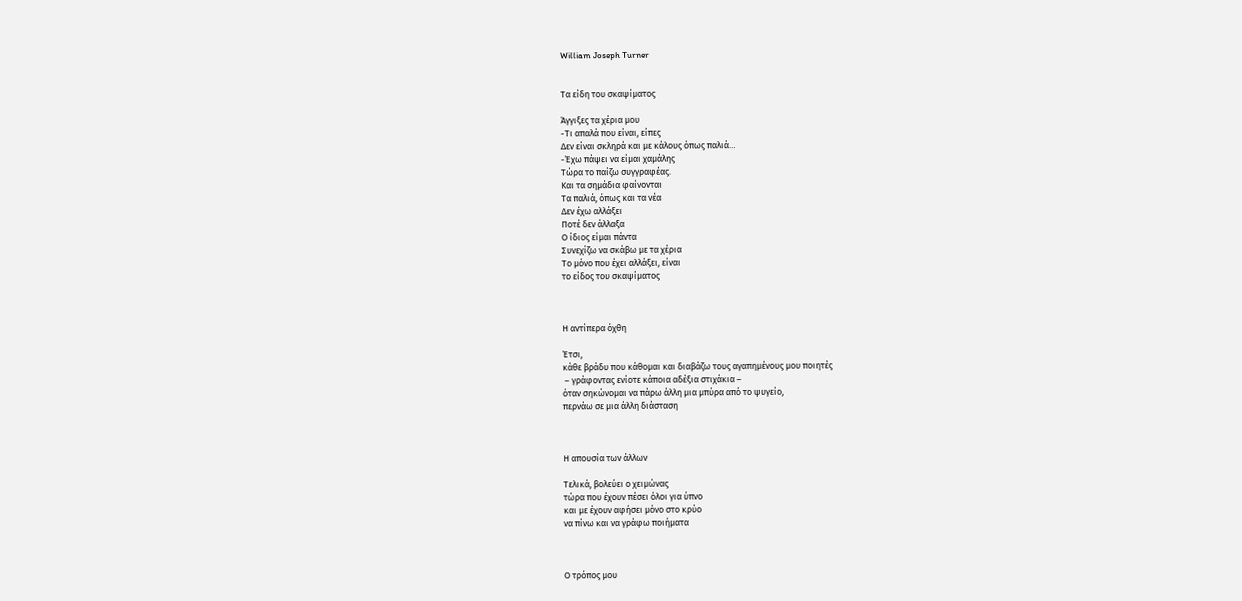William Joseph Turner


Τα είδη του σκαψίματος

Άγγιξες τα χέρια μου
-Τι απαλά που είναι, είπες
Δεν είναι σκληρά και με κάλους όπως παλιά…
-Έχω πάψει να είμαι χαμάλης
Τώρα το παίζω συγγραφέας.
Και τα σημάδια φαίνονται
Τα παλιά, όπως και τα νέα
Δεν έχω αλλάξει
Ποτέ δεν άλλαξα
Ο ίδιος είμαι πάντα
Συνεχίζω να σκάβω με τα χέρια
Το μόνο που έχει αλλάξει, είναι
το είδος του σκαψίματος



Η αντίπερα όχθη

Έτσι,
κάθε βράδυ που κάθομαι και διαβάζω τους αγαπημένους μου ποιητές
 – γράφοντας ενίοτε κάποια αδέξια στιχάκια –
όταν σηκώνομαι να πάρω άλλη μια μπύρα από το ψυγείο,
περνάω σε μια άλλη διάσταση



Η απουσία των άλλων

Τελικά, βολεύει ο χειμώνας
τώρα που έχουν πέσει όλοι για ύπνο
και με έχουν αφήσει μόνο στο κρύο
να πίνω και να γράφω ποιήματα



Ο τρόπος μου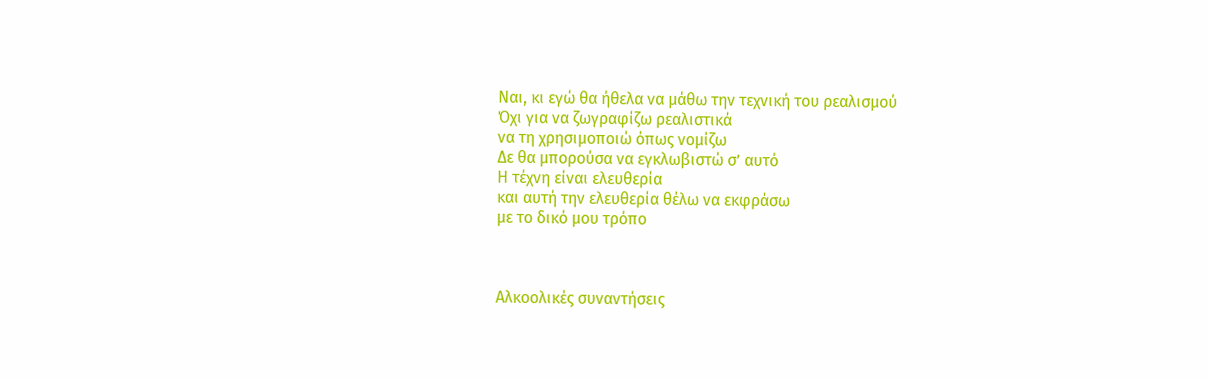Ναι, κι εγώ θα ήθελα να μάθω την τεχνική του ρεαλισμού
Όχι για να ζωγραφίζω ρεαλιστικά
να τη χρησιμοποιώ όπως νομίζω
Δε θα μπορούσα να εγκλωβιστώ σ’ αυτό
Η τέχνη είναι ελευθερία
και αυτή την ελευθερία θέλω να εκφράσω
με το δικό μου τρόπο



Αλκοολικές συναντήσεις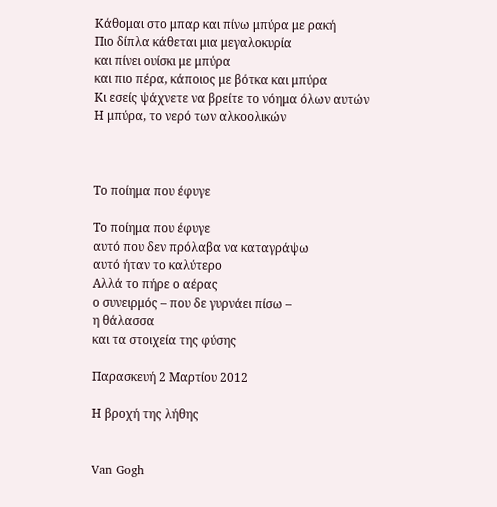Κάθομαι στο μπαρ και πίνω μπύρα με ρακή
Πιο δίπλα κάθεται μια μεγαλοκυρία
και πίνει ουίσκι με μπύρα
και πιο πέρα, κάποιος με βότκα και μπύρα
Κι εσείς ψάχνετε να βρείτε το νόημα όλων αυτών
Η μπύρα, το νερό των αλκοολικών



Το ποίημα που έφυγε

Το ποίημα που έφυγε
αυτό που δεν πρόλαβα να καταγράψω
αυτό ήταν το καλύτερο
Αλλά το πήρε ο αέρας
ο συνειρμός – που δε γυρνάει πίσω –
η θάλασσα
και τα στοιχεία της φύσης

Παρασκευή 2 Μαρτίου 2012

Η βροχή της λήθης


Van Gogh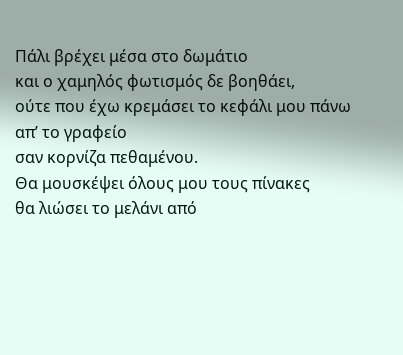Πάλι βρέχει μέσα στο δωμάτιο
και ο χαμηλός φωτισμός δε βοηθάει,
ούτε που έχω κρεμάσει το κεφάλι μου πάνω απ’ το γραφείο
σαν κορνίζα πεθαμένου.
Θα μουσκέψει όλους μου τους πίνακες
θα λιώσει το μελάνι από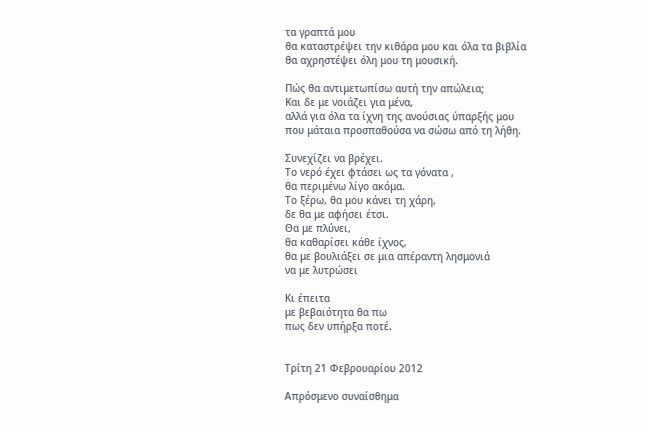τα γραπτά μου
θα καταστρέψει την κιθάρα μου και όλα τα βιβλία
θα αχρηστέψει όλη μου τη μουσική.

Πώς θα αντιμετωπίσω αυτή την απώλεια;
Και δε με νοιάζει για μένα,
αλλά για όλα τα ίχνη της ανούσιας ύπαρξής μου
που μάταια προσπαθούσα να σώσω από τη λήθη.

Συνεχίζει να βρέχει.
Το νερό έχει φτάσει ως τα γόνατα ,
θα περιμένω λίγο ακόμα.
Το ξέρω, θα μου κάνει τη χάρη,
δε θα με αφήσει έτσι.
Θα με πλύνει,
θα καθαρίσει κάθε ίχνος,
θα με βουλιάξει σε μια απέραντη λησμονιά
να με λυτρώσει

Κι έπειτα
με βεβαιότητα θα πω
πως δεν υπήρξα ποτέ.


Τρίτη 21 Φεβρουαρίου 2012

Απρόσμενο συναίσθημα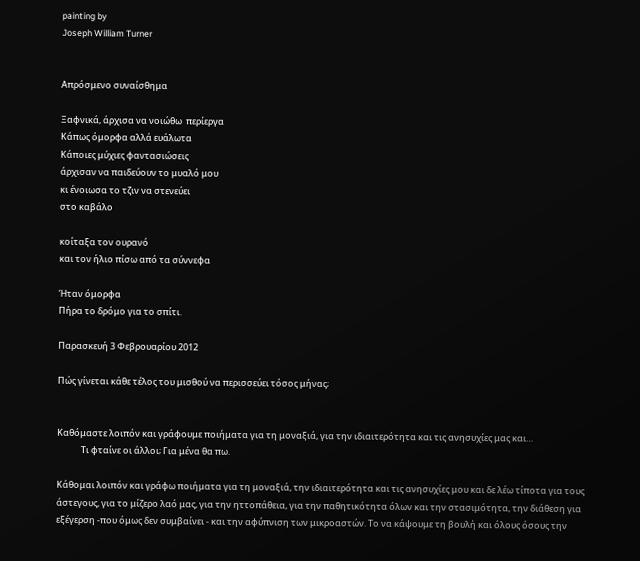painting by
Joseph William Turner


Απρόσμενο συναίσθημα

Ξαφνικά, άρχισα να νοιώθω  περίεργα
Κάπως όμορφα αλλά ευάλωτα
Κάποιες μύχιες φαντασιώσεις
άρχισαν να παιδεύουν το μυαλό μου
κι ένοιωσα το τζιν να στενεύει
στο καβάλο

κοίταξα τον ουρανό
και τον ήλιο πίσω από τα σύννεφα

Ήταν όμορφα
Πήρα το δρόμο για το σπίτι.

Παρασκευή 3 Φεβρουαρίου 2012

Πώς γίνεται κάθε τέλος του μισθού να περισσεύει τόσος μήνας;


Καθόμαστε λοιπόν και γράφουμε ποιήματα για τη μοναξιά, για την ιδιαιτερότητα και τις ανησυχίες μας και…
            Τι φταίνε οι άλλοι; Για μένα θα πω.

Κάθομαι λοιπόν και γράφω ποιήματα για τη μοναξιά, την ιδιαιτερότητα και τις ανησυχίες μου και δε λέω τίποτα για τους άστεγους, για το μίζερο λαό μας, για την ηττοπάθεια, για την παθητικότητα όλων και την στασιμότητα, την διάθεση για εξέγερση -που όμως δεν συμβαίνει - και την αφύπνιση των μικροαστών. Το να κάψουμε τη βουλή και όλους όσους την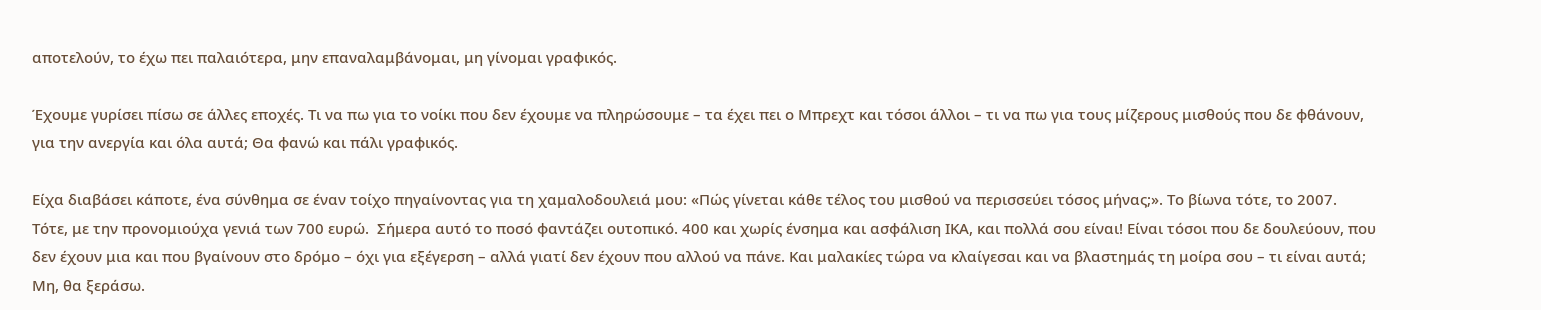αποτελούν, το έχω πει παλαιότερα, μην επαναλαμβάνομαι, μη γίνομαι γραφικός.

Έχουμε γυρίσει πίσω σε άλλες εποχές. Τι να πω για το νοίκι που δεν έχουμε να πληρώσουμε – τα έχει πει ο Μπρεχτ και τόσοι άλλοι – τι να πω για τους μίζερους μισθούς που δε φθάνουν, για την ανεργία και όλα αυτά; Θα φανώ και πάλι γραφικός.

Είχα διαβάσει κάποτε, ένα σύνθημα σε έναν τοίχο πηγαίνοντας για τη χαμαλοδουλειά μου: «Πώς γίνεται κάθε τέλος του μισθού να περισσεύει τόσος μήνας;». Το βίωνα τότε, το 2007. Τότε, με την προνομιούχα γενιά των 700 ευρώ.  Σήμερα αυτό το ποσό φαντάζει ουτοπικό. 400 και χωρίς ένσημα και ασφάλιση ΙΚΑ, και πολλά σου είναι! Είναι τόσοι που δε δουλεύουν, που δεν έχουν μια και που βγαίνουν στο δρόμο – όχι για εξέγερση – αλλά γιατί δεν έχουν που αλλού να πάνε. Και μαλακίες τώρα να κλαίγεσαι και να βλαστημάς τη μοίρα σου – τι είναι αυτά; Μη, θα ξεράσω.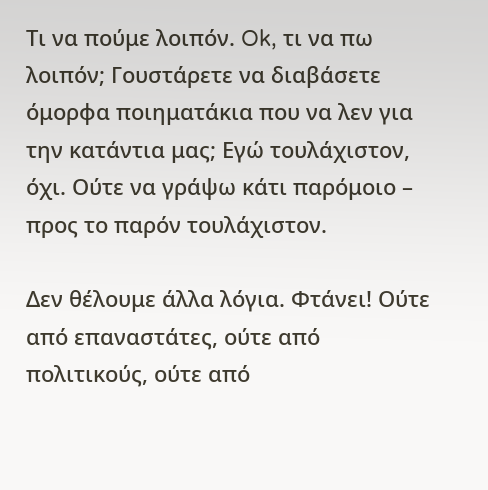Τι να πούμε λοιπόν. Ok, τι να πω λοιπόν; Γουστάρετε να διαβάσετε όμορφα ποιηματάκια που να λεν για την κατάντια μας; Εγώ τουλάχιστον, όχι. Ούτε να γράψω κάτι παρόμοιο – προς το παρόν τουλάχιστον.

Δεν θέλουμε άλλα λόγια. Φτάνει! Ούτε από επαναστάτες, ούτε από πολιτικούς, ούτε από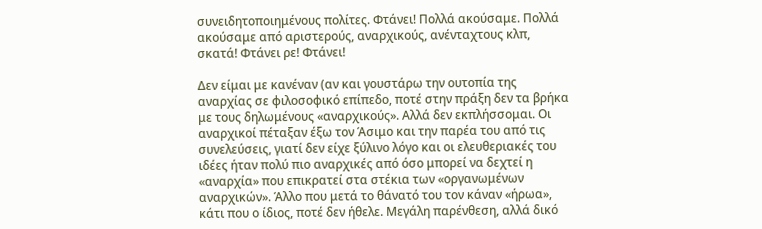συνειδητοποιημένους πολίτες. Φτάνει! Πολλά ακούσαμε. Πολλά ακούσαμε από αριστερούς, αναρχικούς, ανένταχτους κλπ, σκατά! Φτάνει ρε! Φτάνει!

Δεν είμαι με κανέναν (αν και γουστάρω την ουτοπία της αναρχίας σε φιλοσοφικό επίπεδο, ποτέ στην πράξη δεν τα βρήκα με τους δηλωμένους «αναρχικούς». Αλλά δεν εκπλήσσομαι. Οι αναρχικοί πέταξαν έξω τον Άσιμο και την παρέα του από τις συνελεύσεις, γιατί δεν είχε ξύλινο λόγο και οι ελευθεριακές του ιδέες ήταν πολύ πιο αναρχικές από όσο μπορεί να δεχτεί η «αναρχία» που επικρατεί στα στέκια των «οργανωμένων αναρχικών». Άλλο που μετά το θάνατό του τον κάναν «ήρωα», κάτι που ο ίδιος, ποτέ δεν ήθελε. Μεγάλη παρένθεση, αλλά δικό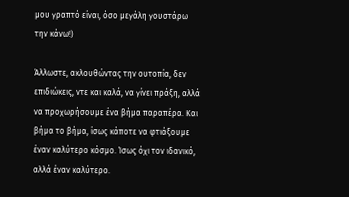μου γραπτό είναι, όσο μεγάλη γουστάρω την κάνω!)

Άλλωστε, ακλουθώντας την ουτοπία, δεν επιδιώκεις, ντε και καλά, να γίνει πράξη, αλλά να προχωρήσουμε ένα βήμα παραπέρα. Και βήμα το βήμα, ίσως κάποτε να φτιάξουμε έναν καλύτερο κόσμο. Ίσως όχι τον ιδανικό, αλλά έναν καλύτερο.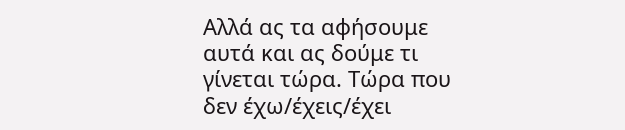Αλλά ας τα αφήσουμε αυτά και ας δούμε τι γίνεται τώρα. Τώρα που δεν έχω/έχεις/έχει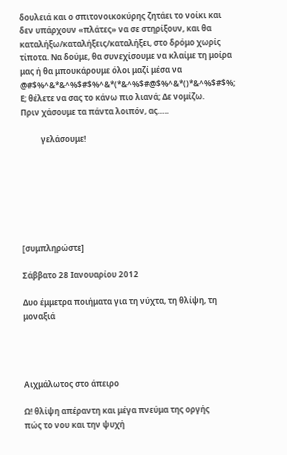δουλειά και ο σπιτονοικοκύρης ζητάει το νοίκι και δεν υπάρχουν «πλάτες» να σε στηρίξουν, και θα καταλήξω/καταλήξεις/καταλήξει, στο δρόμο χωρίς τίποτα. Να δούμε, θα συνεχίσουμε να κλαίμε τη μοίρα μας ή θα μπουκάρουμε όλοι μαζί μέσα να @#$%^&*&^%$#$%^&*(*&^%$#@$%^&*()*&^%$#$%;
Ε; θέλετε να σας το κάνω πιο λιανά; Δε νομίζω.
Πριν χάσουμε τα πάντα λοιπόν, ας…..

          γελάσουμε!







[συμπληρώστε]

Σάββατο 28 Ιανουαρίου 2012

Δυο έμμετρα ποιήματα για τη νύχτα, τη θλίψη, τη μοναξιά




Αιχμάλωτος στο άπειρο

Ω! θλίψη απέραντη και μέγα πνεύμα της οργής
πώς το νου και την ψυχή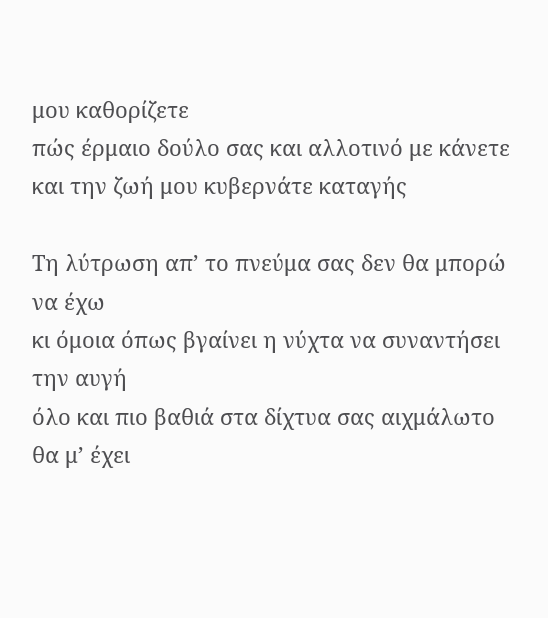μου καθορίζετε
πώς έρμαιο δούλο σας και αλλοτινό με κάνετε
και την ζωή μου κυβερνάτε καταγής

Τη λύτρωση απ’ το πνεύμα σας δεν θα μπορώ να έχω
κι όμοια όπως βγαίνει η νύχτα να συναντήσει την αυγή
όλο και πιο βαθιά στα δίχτυα σας αιχμάλωτο θα μ’ έχει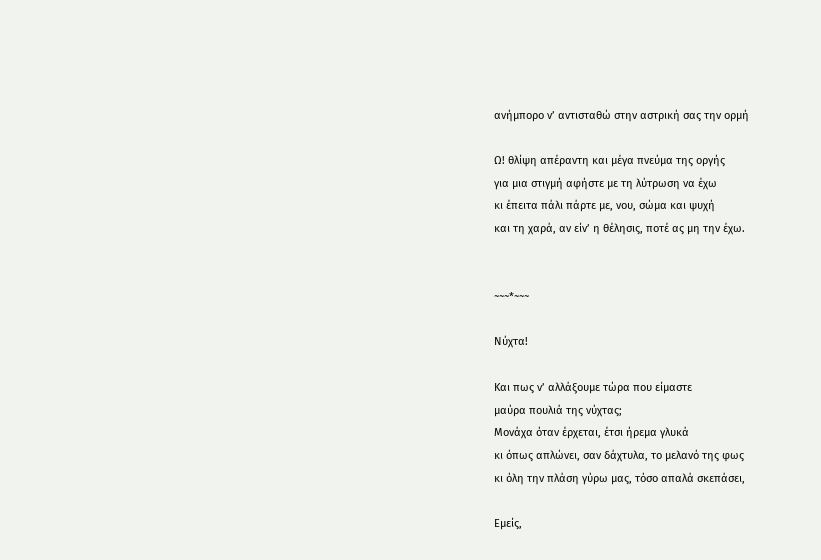ανήμπορο ν’ αντισταθώ στην αστρική σας την ορμή

Ω! θλίψη απέραντη και μέγα πνεύμα της οργής
για μια στιγμή αφήστε με τη λύτρωση να έχω
κι έπειτα πάλι πάρτε με, νου, σώμα και ψυχή
και τη χαρά, αν είν’ η θέλησις, ποτέ ας μη την έχω.


~~~*~~~

Νύχτα!

Και πως ν’ αλλάξουμε τώρα που είμαστε
μαύρα πουλιά της νύχτας;
Μονάχα όταν έρχεται, έτσι ήρεμα γλυκά
κι όπως απλώνει, σαν δάχτυλα, το μελανό της φως
κι όλη την πλάση γύρω μας, τόσο απαλά σκεπάσει,

Εμείς,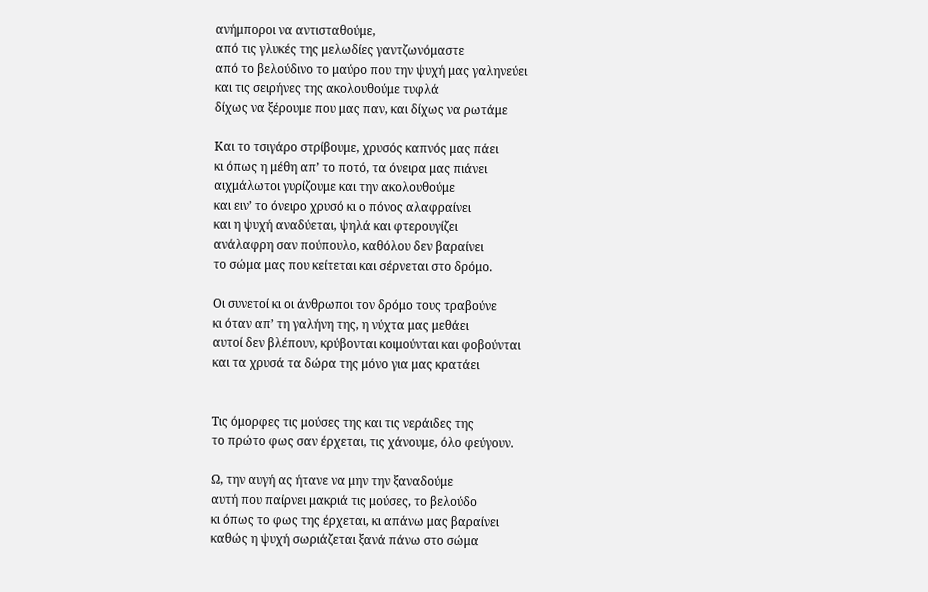ανήμποροι να αντισταθούμε,
από τις γλυκές της μελωδίες γαντζωνόμαστε
από το βελούδινο το μαύρο που την ψυχή μας γαληνεύει
και τις σειρήνες της ακολουθούμε τυφλά
δίχως να ξέρουμε που μας παν, και δίχως να ρωτάμε

Και το τσιγάρο στρίβουμε, χρυσός καπνός μας πάει
κι όπως η μέθη απ’ το ποτό, τα όνειρα μας πιάνει
αιχμάλωτοι γυρίζουμε και την ακολουθούμε
και ειν’ το όνειρο χρυσό κι ο πόνος αλαφραίνει
και η ψυχή αναδύεται, ψηλά και φτερουγίζει
ανάλαφρη σαν πούπουλο, καθόλου δεν βαραίνει
το σώμα μας που κείτεται και σέρνεται στο δρόμο.

Οι συνετοί κι οι άνθρωποι τον δρόμο τους τραβούνε
κι όταν απ’ τη γαλήνη της, η νύχτα μας μεθάει
αυτοί δεν βλέπουν, κρύβονται κοιμούνται και φοβούνται
και τα χρυσά τα δώρα της μόνο για μας κρατάει


Τις όμορφες τις μούσες της και τις νεράιδες της
το πρώτο φως σαν έρχεται, τις χάνουμε, όλο φεύγουν.

Ω, την αυγή ας ήτανε να μην την ξαναδούμε
αυτή που παίρνει μακριά τις μούσες, το βελούδο
κι όπως το φως της έρχεται, κι απάνω μας βαραίνει
καθώς η ψυχή σωριάζεται ξανά πάνω στο σώμα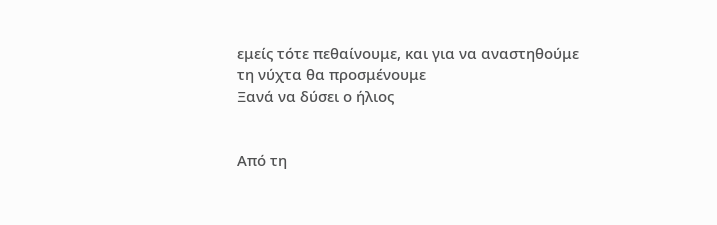εμείς τότε πεθαίνουμε, και για να αναστηθούμε
τη νύχτα θα προσμένουμε
Ξανά να δύσει ο ήλιος


Από τη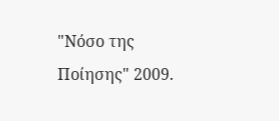"Νόσο της Ποίησης" 2009.